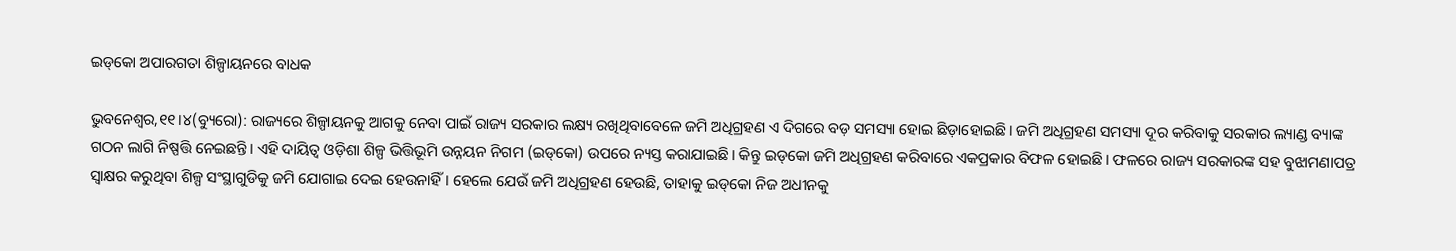ଇଡ୍‌କୋ ଅପାରଗତା ଶିଳ୍ପାୟନରେ ବାଧକ

ଭୁବନେଶ୍ୱର,୧୧।୪(ବ୍ୟୁରୋ): ରାଜ୍ୟରେ ଶିଳ୍ପାୟନକୁ ଆଗକୁ ନେବା ପାଇଁ ରାଜ୍ୟ ସରକାର ଲକ୍ଷ୍ୟ ରଖିଥିବାବେଳେ ଜମି ଅଧିଗ୍ରହଣ ଏ ଦିଗରେ ବଡ଼ ସମସ୍ୟା ହୋଇ ଛିଡ଼ାହୋଇଛି। ଜମି ଅଧିଗ୍ରହଣ ସମସ୍ୟା ଦୂର କରିବାକୁ ସରକାର ଲ୍ୟାଣ୍ଡ ବ୍ୟାଙ୍କ ଗଠନ ଲାଗି ନିଷ୍ପତ୍ତି ନେଇଛନ୍ତି। ଏହି ଦାୟିତ୍ୱ ଓଡ଼ିଶା ଶିଳ୍ପ ଭିତ୍ତିଭୂମି ଉନ୍ନୟନ ନିଗମ (ଇଡ୍‌କୋ) ଉପରେ ନ୍ୟସ୍ତ କରାଯାଇଛି। କିନ୍ତୁ ଇଡ୍‌କୋ ଜମି ଅଧିଗ୍ରହଣ କରିବାରେ ଏକପ୍ରକାର ବିଫଳ ହୋଇଛି। ଫଳରେ ରାଜ୍ୟ ସରକାରଙ୍କ ସହ ବୁଝାମଣାପତ୍ର ସ୍ବାକ୍ଷର କରୁଥିବା ଶିଳ୍ପ ସଂସ୍ଥାଗୁଡିକୁ ଜମି ଯୋଗାଇ ଦେଇ ହେଉନାହିଁ। ହେଲେ ଯେଉଁ ଜମି ଅଧିଗ୍ରହଣ ହେଉଛି, ତାହାକୁ ଇଡ୍‌କୋ ନିଜ ଅଧୀନକୁ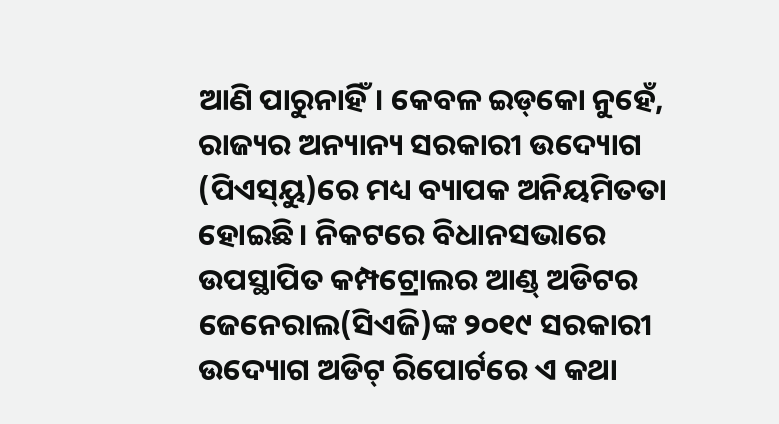ଆଣି ପାରୁନାହିଁ। କେବଳ ଇଡ୍‌କୋ ନୁହେଁ, ରାଜ୍ୟର ଅନ୍ୟାନ୍ୟ ସରକାରୀ ଉଦ୍ୟୋଗ (ପିଏସ୍‌ୟୁ)ରେ ମଧ୍ୟ ବ୍ୟାପକ ଅନିୟମିତତା ହୋଇଛି। ନିକଟରେ ବିଧାନସଭାରେ ଉପସ୍ଥାପିତ କମ୍ପଟ୍ରୋଲର ଆଣ୍ଡ୍‌ ଅଡିଟର ଜେନେରାଲ(ସିଏଜି)ଙ୍କ ୨୦୧୯ ସରକାରୀ ଉଦ୍ୟୋଗ ଅଡିଟ୍‌ ରିପୋର୍ଟରେ ଏ କଥା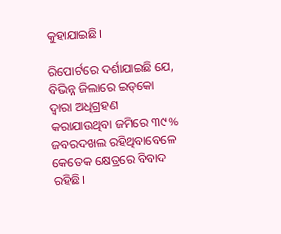କୁହାଯାଇଛି।

ରିପୋର୍ଟରେ ଦର୍ଶାଯାଇଛି ଯେ, ବିଭିନ୍ନ ଜିଲାରେ ଇଡ୍‌କୋ ଦ୍ୱାରା ଅଧିଗ୍ରହଣ କରାଯାଉଥିବା ଜମିରେ ୩୯% ଜବରଦଖଲ ରହିଥିବାବେଳେ କେତେକ କ୍ଷେତ୍ରରେ ବିବାଦ ରହିଛି।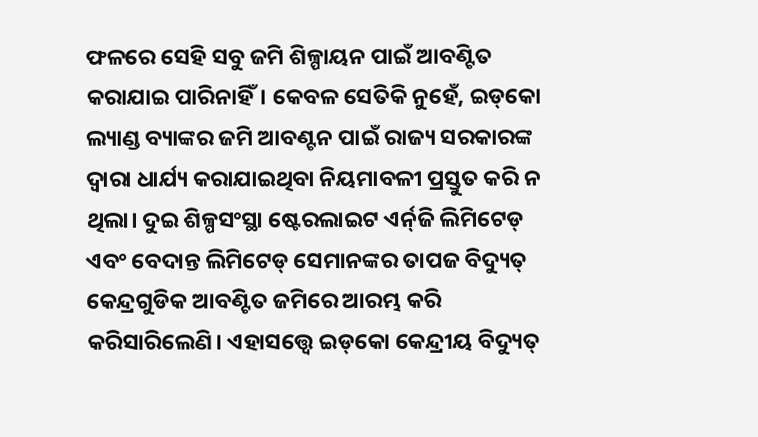ଫଳରେ ସେହି ସବୁ ଜମି ଶିଳ୍ପାୟନ ପାଇଁ ଆବଣ୍ଟିତ କରାଯାଇ ପାରିନାହିଁ। କେବଳ ସେତିକି ନୁହେଁ, ଇଡ୍‌କୋ ଲ୍ୟାଣ୍ଡ ବ୍ୟାଙ୍କର ଜମି ଆବଣ୍ଟନ ପାଇଁ ରାଜ୍ୟ ସରକାରଙ୍କ ଦ୍ୱାରା ଧାର୍ଯ୍ୟ କରାଯାଇଥିବା ନିୟମାବଳୀ ପ୍ରସ୍ତୁତ କରି ନ ଥିଲା। ଦୁଇ ଶିଳ୍ପସଂସ୍ଥା ଷ୍ଟେରଲାଇଟ ଏର୍ନ୍‌ଜି ଲିମିଟେଡ୍‌ ଏବଂ ବେଦାନ୍ତ ଲିମିଟେଡ୍‌ ସେମାନଙ୍କର ତାପଜ ବିଦ୍ୟୁତ୍‌ କେନ୍ଦ୍ରଗୁଡିକ ଆବଣ୍ଟିତ ଜମିରେ ଆରମ୍ଭ କରି କରିସାରିଲେଣି। ଏହାସତ୍ତ୍ୱେ ଇଡ୍‌କୋ କେନ୍ଦ୍ରୀୟ ବିଦ୍ୟୁତ୍‌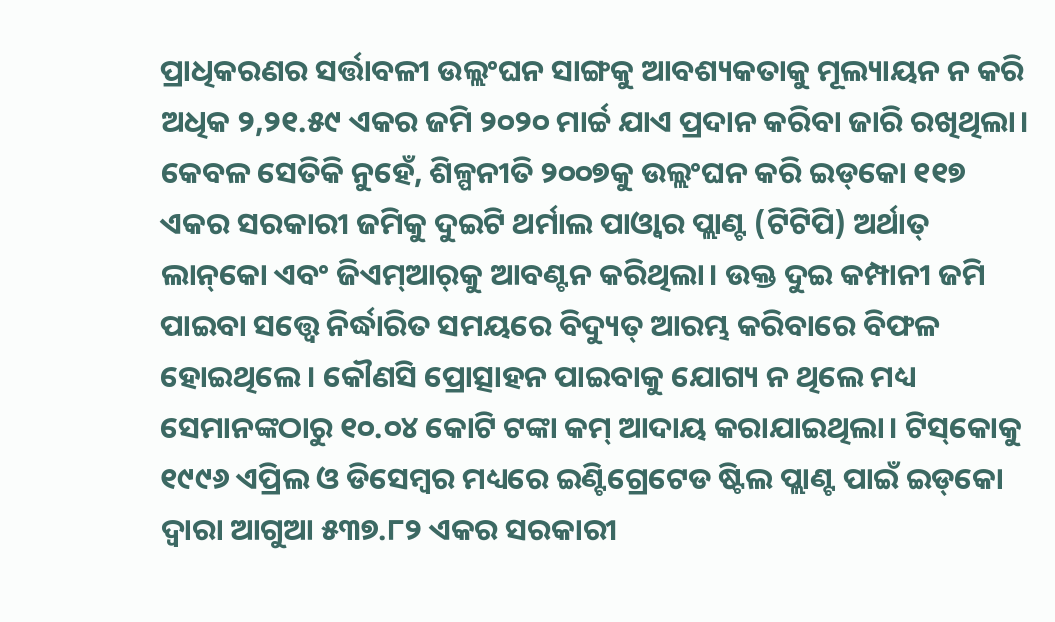ପ୍ରାଧିକରଣର ସର୍ତ୍ତାବଳୀ ଉଲ୍ଲଂଘନ ସାଙ୍ଗକୁ ଆବଶ୍ୟକତାକୁ ମୂଲ୍ୟାୟନ ନ କରି ଅଧିକ ୨,୨୧.୫୯ ଏକର ଜମି ୨୦୨୦ ମାର୍ଚ୍ଚ ଯାଏ ପ୍ରଦାନ କରିବା ଜାରି ରଖିଥିଲା। କେବଳ ସେତିକି ନୁହେଁ, ଶିଳ୍ପନୀତି ୨୦୦୭କୁ ଉଲ୍ଲଂଘନ କରି ଇଡ୍‌କୋ ୧୧୭ ଏକର ସରକାରୀ ଜମିକୁ ଦୁଇଟି ଥର୍ମାଲ ପାଓ୍ବାର ପ୍ଲାଣ୍ଟ (ଟିଟିପି) ଅର୍ଥାତ୍‌ ଲାନ୍‌କୋ ଏବଂ ଜିଏମ୍‌ଆର୍‌କୁ ଆବଣ୍ଟନ କରିଥିଲା। ଉକ୍ତ ଦୁଇ କମ୍ପାନୀ ଜମି ପାଇବା ସତ୍ତ୍ୱେ ନିର୍ଦ୍ଧାରିତ ସମୟରେ ବିଦ୍ୟୁତ୍‌ ଆରମ୍ଭ କରିବାରେ ବିଫଳ ହୋଇଥିଲେ। କୌଣସି ପ୍ରୋତ୍ସାହନ ପାଇବାକୁ ଯୋଗ୍ୟ ନ ଥିଲେ ମଧ୍ୟ ସେମାନଙ୍କଠାରୁ ୧୦.୦୪ କୋଟି ଟଙ୍କା କମ୍‌ ଆଦାୟ କରାଯାଇଥିଲା। ଟିସ୍‌କୋକୁ ୧୯୯୬ ଏପ୍ରିଲ ଓ ଡିସେମ୍ବର ମଧ୍ୟରେ ଇଣ୍ଟିଗ୍ରେଟେଡ ଷ୍ଟିଲ ପ୍ଲାଣ୍ଟ ପାଇଁ ଇଡ୍‌କୋ ଦ୍ୱାରା ଆଗୁଆ ୫୩୭.୮୨ ଏକର ସରକାରୀ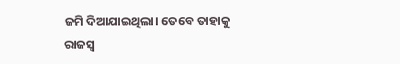ଜମି ଦିଆଯାଇଥିଲା। ତେବେ ତାହାକୁ ରାଜସ୍ବ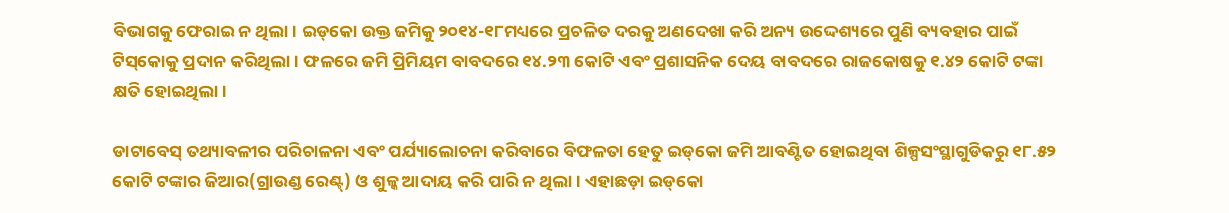ବିଭାଗକୁ ଫେରାଇ ନ ଥିଲା। ଇଡ୍‌କୋ ଉକ୍ତ ଜମିକୁ ୨୦୧୪-୧୮ମଧ୍ୟରେ ପ୍ରଚଳିତ ଦରକୁ ଅଣଦେଖା କରି ଅନ୍ୟ ଉଦ୍ଦେଶ୍ୟରେ ପୁଣି ବ୍ୟବହାର ପାଇଁ ଟିସ୍‌କୋକୁ ପ୍ରଦାନ କରିଥିଲା। ଫଳରେ ଜମି ପ୍ରିମିୟମ ବାବଦରେ ୧୪.୨୩ କୋଟି ଏବଂ ପ୍ରଶାସନିକ ଦେୟ ବାବଦରେ ରାଜକୋଷକୁ ୧.୪୨ କୋଟି ଟଙ୍କା କ୍ଷତି ହୋଇଥିଲା।

ଡାଟାବେସ୍‌ ତଥ୍ୟାବଳୀର ପରିଚାଳନା ଏବଂ ପର୍ଯ୍ୟାଲୋଚନା କରିବାରେ ବିଫଳତା ହେତୁ ଇଡ୍‌କୋ ଜମି ଆବଣ୍ଟିତ ହୋଇଥିବା ଶିଳ୍ପସଂସ୍ଥାଗୁଡିକରୁ ୧୮.୫୨ କୋଟି ଟଙ୍କାର ଜିଆର(ଗ୍ରାଉଣ୍ଡ ରେଣ୍ଟ୍‌) ଓ ଶୁଳ୍କ ଆଦାୟ କରି ପାରି ନ ଥିଲା। ଏହାଛଡ଼ା ଇଡ୍‌କୋ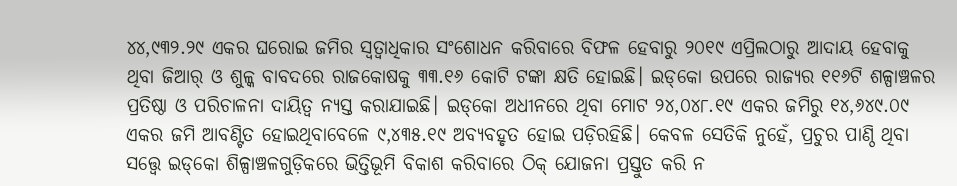୪୪,୯୩୨.୨୯ ଏକର ଘରୋଇ ଜମିର ସ୍ବତ୍ୱାଧିକାର ସଂଶୋଧନ କରିବାରେ ବିଫଳ ହେବାରୁ ୨୦୧୯ ଏପ୍ରିଲଠାରୁ ଆଦାୟ ହେବାକୁ ଥିବା ଜିଆର୍‌ ଓ ଶୁଳ୍କ ବାବଦରେ ରାଜକୋଷକୁ ୩୩.୧୬ କୋଟି ଟଙ୍କା କ୍ଷତି ହୋଇଛି। ଇଡ୍‌କୋ ଉପରେ ରାଜ୍ୟର ୧୧୬ଟି ଶଳ୍ପାଞ୍ଚଳର ପ୍ରତିଷ୍ଠା ଓ ପରିଚାଳନା ଦାୟିତ୍ୱ ନ୍ୟସ୍ତ କରାଯାଇଛି। ଇଡ୍‌କୋ ଅଧୀନରେ ଥିବା ମୋଟ ୨୪,୦୪୮.୧୯ ଏକର ଜମିରୁ ୧୪,୬୪୯.୦୯ ଏକର ଜମି ଆବଣ୍ଟିତ ହୋଇଥିବାବେଳେ ୯,୪୩୫.୧୯ ଅବ୍ୟବହୃତ ହୋଇ ପଡ଼ିରହିଛି। କେବଳ ସେତିକି ନୁହେଁ, ପ୍ରଚୁର ପାଣ୍ଠି ଥିବା ସତ୍ତ୍ୱେ ଇଡ୍‌କୋ ଶିଳ୍ପାଞ୍ଚଳଗୁଡ଼ିକରେ ଭିତ୍ତିଭୂମି ବିକାଶ କରିବାରେ ଠିକ୍‌ ଯୋଜନା ପ୍ରସ୍ତୁତ କରି ନ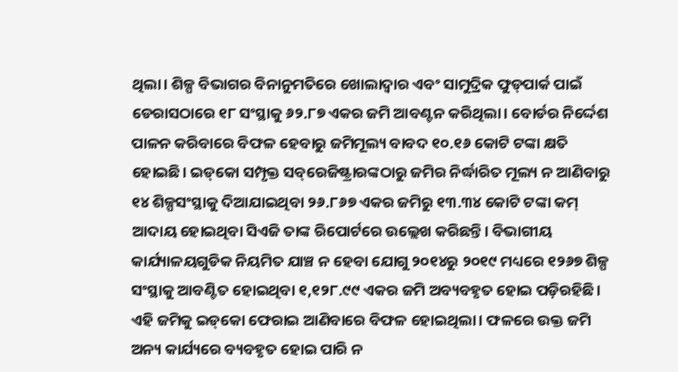ଥିଲା। ଶିଳ୍ପ ବିଭାଗର ବିନାନୁମତିରେ ଖୋଲାଦ୍ୱାର ଏବଂ ସାମୁଦ୍ରିକ ଫୁଡ୍‌ପାର୍କ ପାଇଁ ଡେରାସଠାରେ ୧୮ ସଂସ୍ଥାକୁ ୬୨.୮୭ ଏକର ଜମି ଆବଣ୍ଟନ କରିଥିଲା। ବୋର୍ଡର ନିର୍ଦ୍ଦେଶ ପାଳନ କରିବାରେ ବିଫଳ ହେବାରୁ ଜମିମୂଲ୍ୟ ବାବଦ ୧୦.୧୬ କୋଟି ଟଙ୍କା କ୍ଷତି ହୋଇଛି। ଇଡ୍‌କୋ ସମ୍ପୃକ୍ତ ସବ୍‌ରେଜିଷ୍ଟ୍ରାରଙ୍କଠାରୁ ଜମିର ନିର୍ଦ୍ଧାରିତ ମୂଲ୍ୟ ନ ଆଣିବାରୁ ୧୪ ଶିଳ୍ପସଂସ୍ଥାକୁ ଦିଆଯାଇଥିବା ୨୬.୮୬୭ ଏକର ଜମିରୁ ୧୩.୩୪ କୋଟି ଟଙ୍କା କମ୍‌ ଆଦାୟ ହୋଇଥିବା ସିଏଜି ତାଙ୍କ ରିପୋର୍ଟରେ ଉଲ୍ଲେଖ କରିଛନ୍ତି। ବିଭାଗୀୟ କାର୍ଯ୍ୟାଳୟଗୁଡିକ ନିୟମିତ ଯାଞ୍ଚ ନ ହେବା ଯୋଗୁ ୨୦୧୪ରୁ ୨୦୧୯ ମଧ୍ୟରେ ୧୨୬୭ ଶିଳ୍ପ ସଂସ୍ଥାକୁ ଆବଣ୍ଟିତ ହୋଇଥିବା ୧,୧୨୮.୯୯ ଏକର ଜମି ଅବ୍ୟବହୃତ ହୋଇ ପଡ଼ିରହିଛି। ଏହି ଜମିକୁ ଇଡ୍‌କୋ ଫେରାଇ ଆଣିବାରେ ବିଫଳ ହୋଇଥିଲା। ଫଳରେ ଉକ୍ତ ଜମି ଅନ୍ୟ କାର୍ଯ୍ୟରେ ବ୍ୟବହୃତ ହୋଇ ପାରି ନ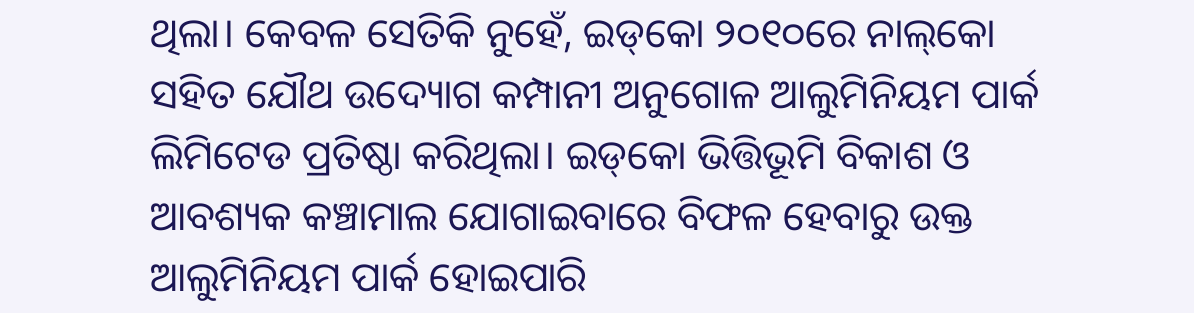ଥିଲା। କେବଳ ସେତିକି ନୁହେଁ, ଇଡ୍‌କୋ ୨୦୧୦ରେ ନାଲ୍‌କୋ ସହିତ ଯୌଥ ଉଦ୍ୟୋଗ କମ୍ପାନୀ ଅନୁଗୋଳ ଆଲୁମିନିୟମ ପାର୍କ ଲିମିଟେଡ ପ୍ରତିଷ୍ଠା କରିଥିଲା। ଇଡ୍‌କୋ ଭିତ୍ତିଭୂମି ବିକାଶ ଓ ଆବଶ୍ୟକ କଞ୍ଚାମାଲ ଯୋଗାଇବାରେ ବିଫଳ ହେବାରୁ ଉକ୍ତ ଆଲୁମିନିୟମ ପାର୍କ ହୋଇପାରି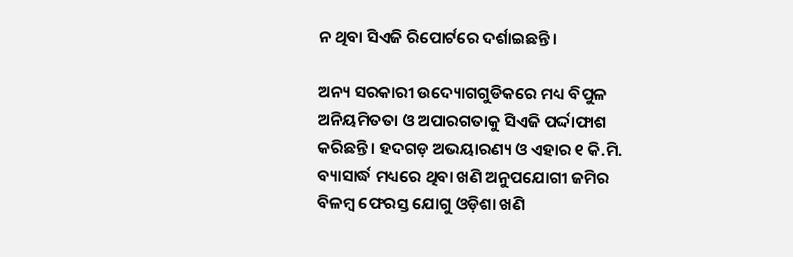ନ ଥିବା ସିଏଜି ରିପୋର୍ଟରେ ଦର୍ଶାଇଛନ୍ତି।

ଅନ୍ୟ ସରକାରୀ ଉଦ୍ୟୋଗଗୁଡିକରେ ମଧ୍ୟ ବିପୁଳ ଅନିୟମିତତା ଓ ଅପାରଗତାକୁ ସିଏଜି ପର୍ଦ୍ଦାଫାଶ କରିଛନ୍ତି। ହଦଗଡ଼ ଅଭୟାରଣ୍ୟ ଓ ଏହାର ୧ କି.ମି. ବ୍ୟାସାର୍ଦ୍ଧ ମଧ୍ୟରେ ଥିବା ଖଣି ଅନୁପଯୋଗୀ ଜମିର ବିଳମ୍ବ ଫେରସ୍ତ ଯୋଗୁ ଓଡ଼ିଶା ଖଣି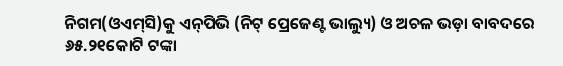ନିଗମ(ଓଏମ୍‌ସି)କୁ ଏନ୍‌ପିଭି (ନିଟ୍‌ ପ୍ରେଜେଣ୍ଟ ଭାଲ୍ୟୁ) ଓ ଅଚଳ ଭଡ଼ା ବାବଦରେ ୬୫.୨୧କୋଟି ଟଙ୍କା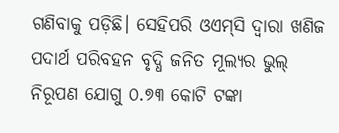ଗଣିବାକୁ ପଡ଼ିଛି। ସେହିପରି ଓଏମ୍‌ସି ଦ୍ୱାରା ଖଣିଜ ପଦାର୍ଥ ପରିବହନ ବୃଦ୍ଧି ଜନିତ ମୂଲ୍ୟର ଭୁଲ୍‌ ନିରୂପଣ ଯୋଗୁ ୦.୭୩ କୋଟି ଟଙ୍କା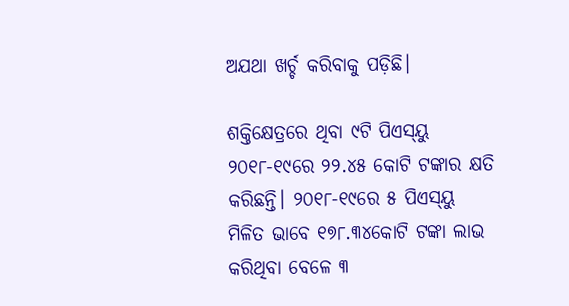ଅଯଥା ଖର୍ଚ୍ଚ କରିବାକୁ ପଡ଼ିଛି।

ଶକ୍ତିକ୍ଷେତ୍ରରେ ଥିବା ୯ଟି ପିଏସ୍‌ୟୁ ୨୦୧୮-୧୯ରେ ୨୨.୪୫ କୋଟି ଟଙ୍କାର କ୍ଷତି କରିଛନ୍ତି। ୨୦୧୮-୧୯ରେ ୫ ପିଏସ୍‌ୟୁ ମିଳିତ ଭାବେ ୧୭୮.୩୪କୋଟି ଟଙ୍କା ଲାଭ କରିଥିବା ବେଳେ ୩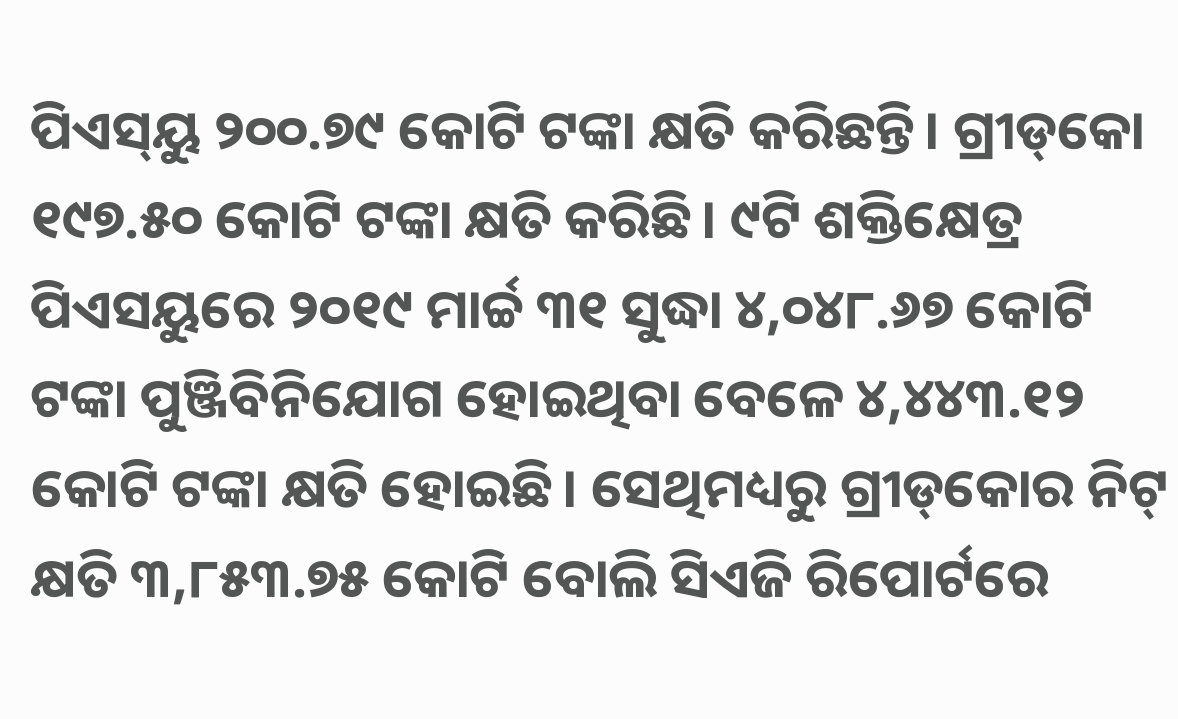ପିଏସ୍‌ୟୁ ୨୦୦.୭୯ କୋଟି ଟଙ୍କା କ୍ଷତି କରିଛନ୍ତି। ଗ୍ରୀଡ୍‌କୋ ୧୯୭.୫୦ କୋଟି ଟଙ୍କା କ୍ଷତି କରିଛି। ୯ଟି ଶକ୍ତିକ୍ଷେତ୍ର ପିଏସୟୁରେ ୨୦୧୯ ମାର୍ଚ୍ଚ ୩୧ ସୁଦ୍ଧା ୪,୦୪୮.୬୭ କୋଟି ଟଙ୍କା ପୁଞ୍ଜିବିନିଯୋଗ ହୋଇଥିବା ବେଳେ ୪,୪୪୩.୧୨ କୋଟି ଟଙ୍କା କ୍ଷତି ହୋଇଛି। ସେଥିମଧ୍ୟରୁ ଗ୍ରୀଡ୍‌କୋର ନିଟ୍‌ କ୍ଷତି ୩,୮୫୩.୭୫ କୋଟି ବୋଲି ସିଏଜି ରିପୋର୍ଟରେ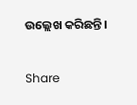ଉଲ୍ଲେଖ କରିଛନ୍ତି।

Share